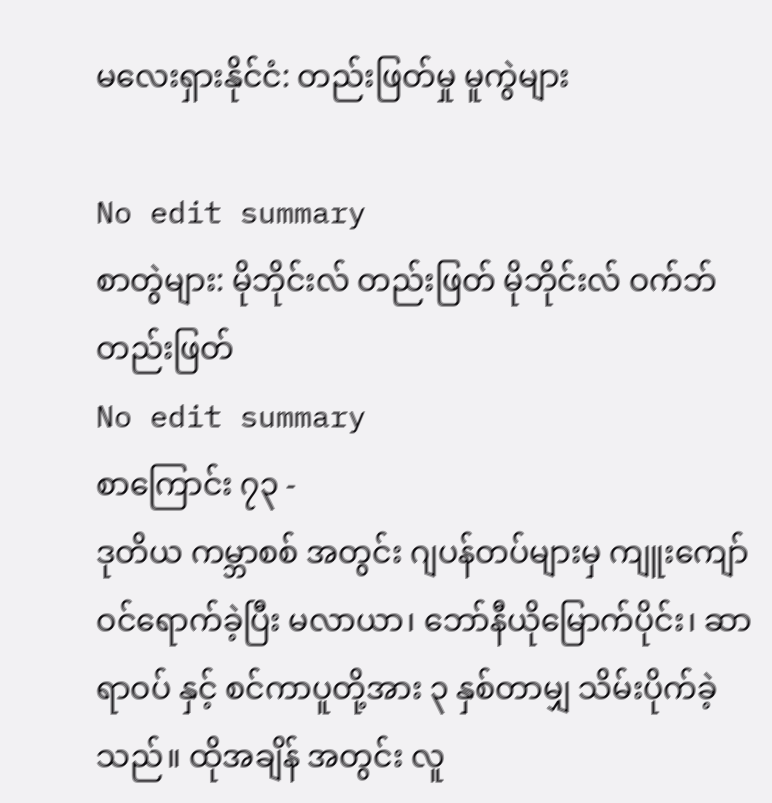မလေးရှားနိုင်ငံ: တည်းဖြတ်မှု မူကွဲများ

No edit summary
စာတွဲများ: မိုဘိုင်းလ် တည်းဖြတ် မိုဘိုင်းလ် ဝက်ဘ် တည်းဖြတ်
No edit summary
စာကြောင်း ၇၃ -
ဒုတိယ ကမ္ဘာစစ် အတွင်း ဂျပန်တပ်များမှ ကျူးကျော်ဝင်ရောက်ခဲ့ပြီး မလာယာ၊ ဘော်နီယိုမြောက်ပိုင်း၊ ဆာရာဝပ် နှင့် စင်ကာပူတို့အား ၃ နှစ်တာမျှ သိမ်းပိုက်ခဲ့သည်။ ထိုအချိန် အတွင်း လူ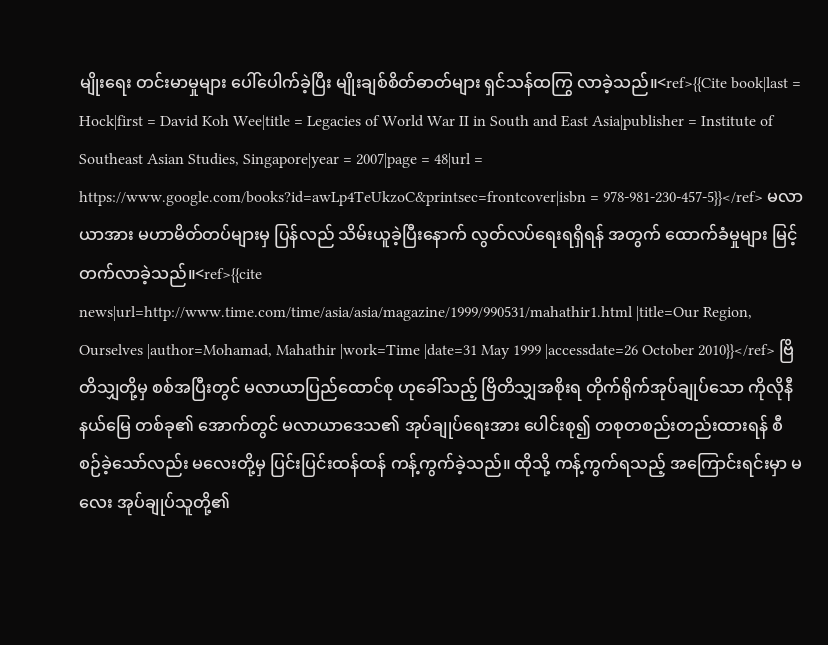မျိုးရေး တင်းမာမှုများ ပေါ်ပေါက်ခဲ့ပြီး မျိုးချစ်စိတ်ဓာတ်များ ရှင်သန်ထကြွ လာခဲ့သည်။<ref>{{Cite book|last = Hock|first = David Koh Wee|title = Legacies of World War II in South and East Asia|publisher = Institute of Southeast Asian Studies, Singapore|year = 2007|page = 48|url = https://www.google.com/books?id=awLp4TeUkzoC&printsec=frontcover|isbn = 978-981-230-457-5}}</ref> မလာယာအား မဟာမိတ်တပ်များမှ ပြန်လည် သိမ်းယူခဲ့ပြီးနောက် လွတ်လပ်ရေးရရှိရန် အတွက် ထောက်ခံမှုများ မြင့်တက်လာခဲ့သည်။<ref>{{cite news|url=http://www.time.com/time/asia/asia/magazine/1999/990531/mahathir1.html |title=Our Region, Ourselves |author=Mohamad, Mahathir |work=Time |date=31 May 1999 |accessdate=26 October 2010}}</ref> ဗြိတိသျှတို့မှ စစ်အပြီးတွင် မလာယာပြည်ထောင်စု ဟုခေါ်သည့် ဗြိတိသျှအစိုးရ တိုက်ရိုက်အုပ်ချုပ်သော ကိုလိုနီနယ်မြေ တစ်ခု၏ အောက်တွင် မလာယာဒေသ၏ အုပ်ချုပ်ရေးအား ပေါင်းစု၍ တစုတစည်းတည်းထားရန် စီစဉ်ခဲ့သော်လည်း မလေးတို့မှ ပြင်းပြင်းထန်ထန် ကန့်ကွက်ခဲ့သည်။ ထိုသို့ ကန့်ကွက်ရသည့် အကြောင်းရင်းမှာ မလေး အုပ်ချုပ်သူတို့၏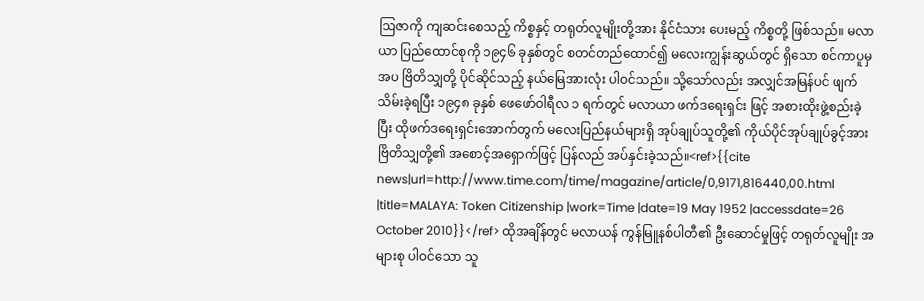ဩဇာကို ကျဆင်းစေသည့် ကိစ္စနှင့် တရုတ်လူမျိုးတို့အား နိုင်ငံသား ပေးမည့် ကိစ္စတို့ ဖြစ်သည်။ မလာယာ ပြည်ထောင်စုကို ၁၉၄၆ ခုနှစ်တွင် စတင်တည်ထောင်၍ မလေးကျွန်းဆွယ်တွင် ရှိသော စင်ကာပူမှ အပ ဗြိတိသျှတို့ ပိုင်ဆိုင်သည့် နယ်မြေအားလုံး ပါဝင်သည်။ သို့သော်လည်း အလျှင်အမြန်ပင် ဖျက်သိမ်းခဲ့ရပြီး ၁၉၄၈ ခုနှစ် ဖေဖော်ဝါရီလ ၁ ရက်တွင် မလာယာ ဖက်ဒရေးရှင်း ဖြင့် အစားထိုးဖွဲ့စည်းခဲ့ပြီး ထိုဖက်ဒရေးရှင်းအောက်တွက် မလေးပြည်နယ်များရှိ အုပ်ချုပ်သူတို့၏ ကိုယ်ပိုင်အုပ်ချုပ်ခွင့်အား ဗြိတိသျှတို့၏ အစောင့်အရှောက်ဖြင့် ပြန်လည် အပ်နှင်းခဲ့သည်။<ref>{{cite news|url=http://www.time.com/time/magazine/article/0,9171,816440,00.html |title=MALAYA: Token Citizenship |work=Time |date=19 May 1952 |accessdate=26 October 2010}}</ref> ထိုအချိန်တွင် မလာယန် ကွန်မြူနစ်ပါတီ၏ ဦးဆောင်မှုဖြင့် တရုတ်လူမျိုး အများစု ပါဝင်သော သူ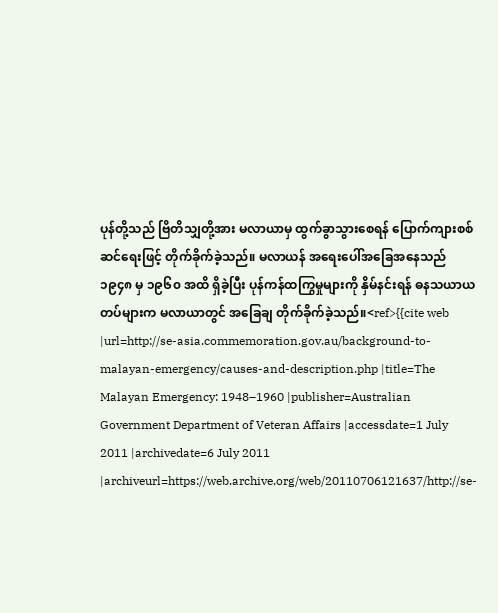ပုန်တို့သည် ဗြိတိသျှတို့အား မလာယာမှ ထွက်ခွာသွားစေရန် ပြောက်ကျားစစ်ဆင်ရေးဖြင့် တိုက်ခိုက်ခဲ့သည်။ မလာယန် အရေးပေါ်အခြေအနေသည် ၁၉၄၈ မှ ၁၉၆၀ အထိ ရှိခဲ့ပြီး ပုန်ကန်ထကြွမှုများကို နှိမ်နင်းရန် ဓနသယာယ တပ်များက မလာယာတွင် အခြေချ တိုက်ခိုက်ခဲ့သည်။<ref>{{cite web |url=http://se-asia.commemoration.gov.au/background-to-malayan-emergency/causes-and-description.php |title=The Malayan Emergency: 1948–1960 |publisher=Australian Government Department of Veteran Affairs |accessdate=1 July 2011 |archivedate=6 July 2011 |archiveurl=https://web.archive.org/web/20110706121637/http://se-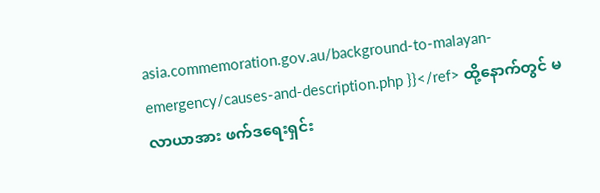asia.commemoration.gov.au/background-to-malayan-emergency/causes-and-description.php }}</ref> ထို့နောက်တွင် မလာယာအား ဖက်ဒရေးရှင်း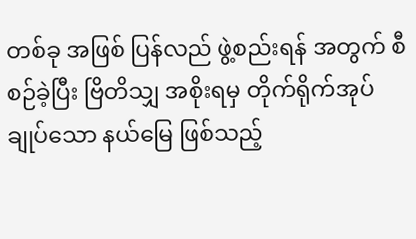တစ်ခု အဖြစ် ပြန်လည် ဖွဲ့စည်းရန် အတွက် စီစဉ်ခဲ့ပြီး ဗြိတိသျှ အစိုးရမှ တိုက်ရိုက်အုပ်ချုပ်သော နယ်မြေ ဖြစ်သည့်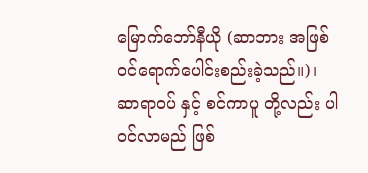မြောက်ဘော်နီယို (ဆာဘား အဖြစ် ဝင်ရောက်ပေါင်းစည်းခဲ့သည်။)၊ ဆာရာဝပ် နှင့် စင်ကာပူ တို့လည်း ပါဝင်လာမည် ဖြစ်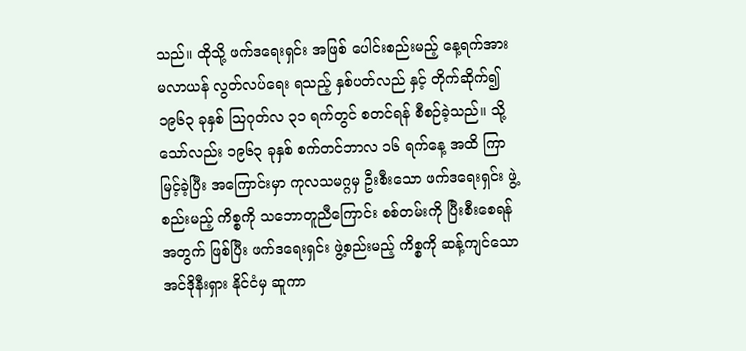သည်။ ထိုသို့ ဖက်ဒရေးရှင်း အဖြစ် ပေါင်းစည်းမည့် နေ့ရက်အား မလာယန် လွတ်လပ်ရေး ရသည့် နှစ်ပတ်လည် နှင့် တိုက်ဆိုက်၍ ၁၉၆၃ ခုနှစ် ဩဂုတ်လ ၃၁ ရက်တွင် စတင်ရန် စီစဉ်ခဲ့သည်။ သို့သော်လည်း ၁၉၆၃ ခုနှစ် စက်တင်ဘာလ ၁၆ ရက်နေ့ အထိ ကြာမြင့်ခဲ့ပြီး အကြောင်းမှာ ကုလသမဂ္ဂမှ ဦးစီးသော ဖက်ဒရေးရှင်း ဖွဲ့စည်းမည့် ကိစ္စကို သဘောတူညီကြောင်း စစ်တမ်းကို ပြီးစီးစေရန် အတွက် ဖြစ်ပြီး ဖက်ဒရေးရှင်း ဖွဲ့စည်းမည့် ကိစ္စကို ဆန့်ကျင်သော အင်ဒိုနီးရှား နိုင်ငံမှ ဆူကာ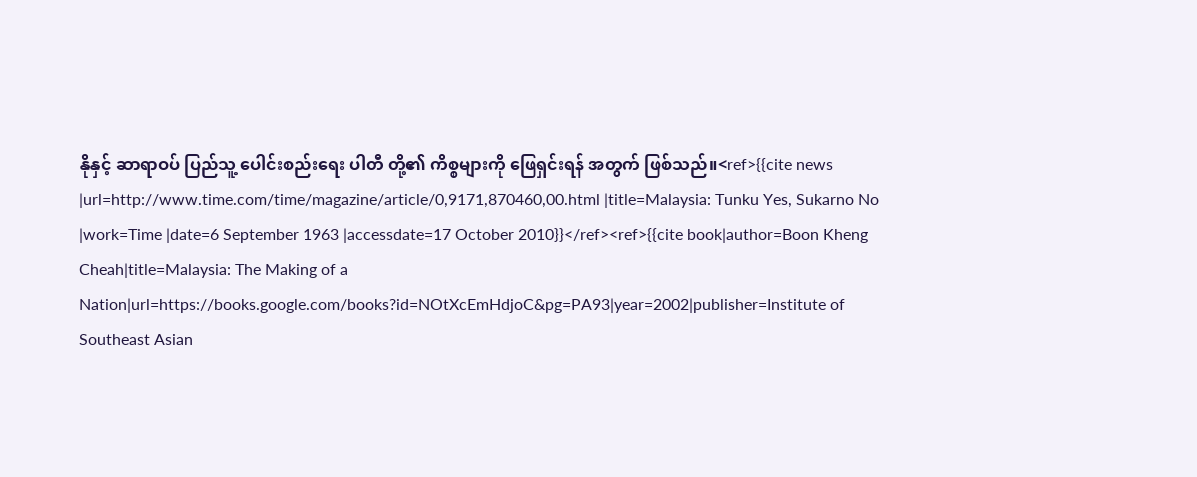နိုနှင့် ဆာရာဝပ် ပြည်သူ့ ပေါင်းစည်းရေး ပါတီ တို့၏ ကိစ္စများကို ဖြေရှင်းရန် အတွက် ဖြစ်သည်။<ref>{{cite news |url=http://www.time.com/time/magazine/article/0,9171,870460,00.html |title=Malaysia: Tunku Yes, Sukarno No |work=Time |date=6 September 1963 |accessdate=17 October 2010}}</ref><ref>{{cite book|author=Boon Kheng Cheah|title=Malaysia: The Making of a Nation|url=https://books.google.com/books?id=NOtXcEmHdjoC&pg=PA93|year=2002|publisher=Institute of Southeast Asian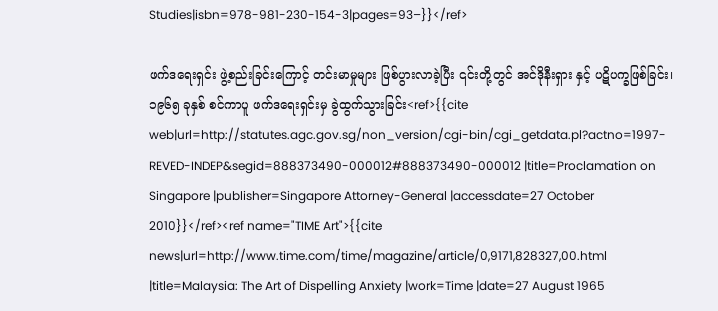Studies|isbn=978-981-230-154-3|pages=93–}}</ref>

ဖက်ဒရေးရှင်း ဖွဲ့စည်းခြင်းကြောင့် တင်းမာမှုများ ဖြစ်ပွားလာခဲ့ပြီး ၎င်းတို့တွင် အင်ဒိုနီးရှား နှင့် ပဋိပက္ခဖြစ်ခြင်း၊ ၁၉၆၅ ခုနှစ် စင်ကာပူ ဖက်ဒရေးရှင်းမှ ခွဲထွက်သွားခြင်း<ref>{{cite web|url=http://statutes.agc.gov.sg/non_version/cgi-bin/cgi_getdata.pl?actno=1997-REVED-INDEP&segid=888373490-000012#888373490-000012 |title=Proclamation on Singapore |publisher=Singapore Attorney-General |accessdate=27 October 2010}}</ref><ref name="TIME Art">{{cite news|url=http://www.time.com/time/magazine/article/0,9171,828327,00.html |title=Malaysia: The Art of Dispelling Anxiety |work=Time |date=27 August 1965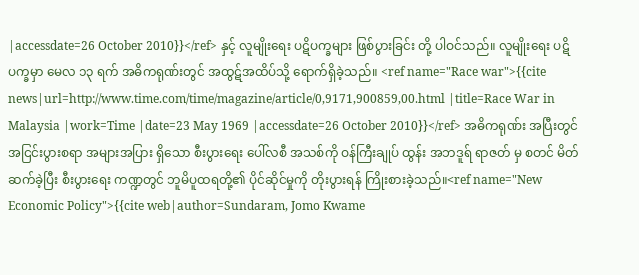|accessdate=26 October 2010}}</ref> နှင့် လူမျိုးရေး ပဋိပက္ခများ ဖြစ်ပွားခြင်း တို့ ပါဝင်သည်။ လူမျိုးရေး ပဋိပက္ခမှာ မေလ ၁၃ ရက် အဓိကရုဏ်းတွင် အထွဋ်အထိပ်သို့ ရောက်ရှိခဲ့သည်။ <ref name="Race war">{{cite news|url=http://www.time.com/time/magazine/article/0,9171,900859,00.html |title=Race War in Malaysia |work=Time |date=23 May 1969 |accessdate=26 October 2010}}</ref> အဓိကရုဏ်း အပြီးတွင် အငြင်းပွားစရာ အများအပြား ရှိသော စီးပွားရေး ပေါ်လစီ အသစ်ကို ဝန်ကြီးချုပ် ထွန်း အဘဒူရ် ရာဇတ် မှ စတင် မိတ်ဆက်ခဲ့ပြီး စီးပွားရေး ကဏ္ဍတွင် ဘူမိပူထရတို့၏ ပိုင်ဆိုင်မှုကို တိုးပွားရန် ကြိုးစားခဲ့သည်။<ref name="New Economic Policy">{{cite web|author=Sundaram, Jomo Kwame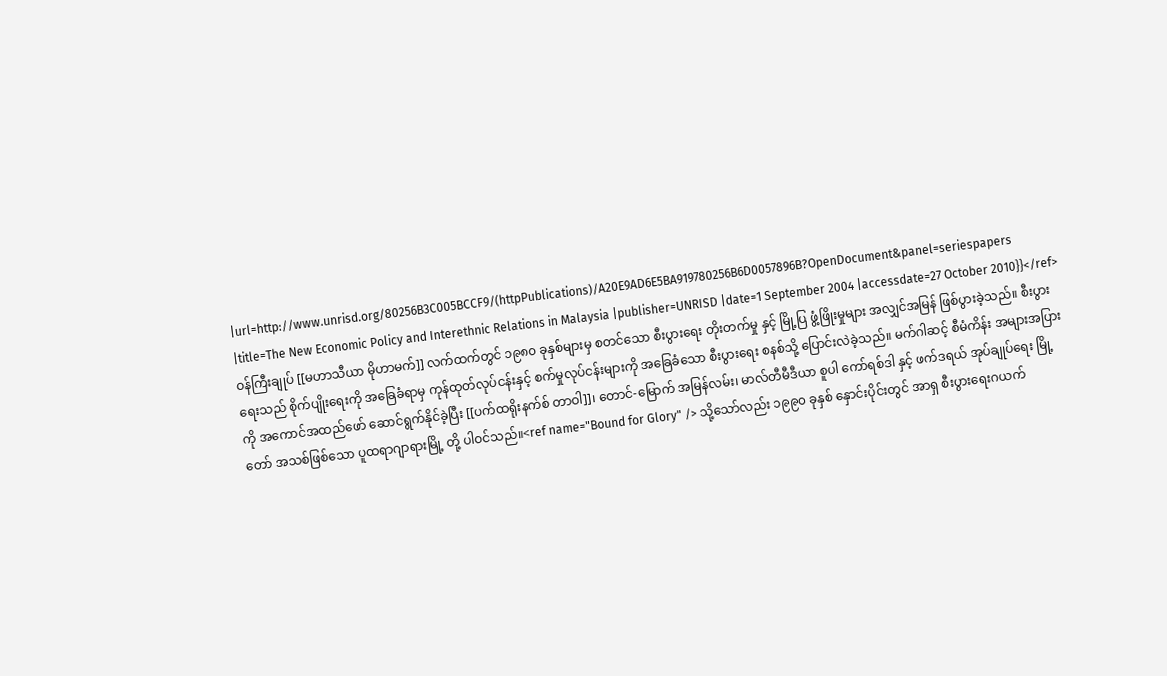|url=http://www.unrisd.org/80256B3C005BCCF9/(httpPublications)/A20E9AD6E5BA919780256B6D0057896B?OpenDocument&panel=seriespapers |title=The New Economic Policy and Interethnic Relations in Malaysia |publisher=UNRISD |date=1 September 2004 |accessdate=27 October 2010}}</ref> ဝန်ကြီးချုပ် [[မဟာသီယာ မိုဟာမက်]] လက်ထက်တွင် ၁၉၈၀ ခုနှစ်များမှ စတင်သော စီးပွားရေး တိုးတက်မှု နှင့် မြို့ပြ ဖွံ့ဖြိုးမှုများ အလျှင်အမြန် ဖြစ်ပွားခဲ့သည်။ စီးပွားရေးသည် စိုက်ပျိုးရေးကို အခြေခံရာမှ ကုန်ထုတ်လုပ်ငန်းနှင့် စက်မှုလုပ်ငန်းများကို အခြေခံသော စီးပွားရေး စနစ်သို့ ပြောင်းလဲခဲ့သည်။ မက်ဂါဆင့် စီမံကိန်း အများအပြားကို အကောင်အထည်ဖော် ဆောင်ရွက်နိုင်ခဲ့ပြီး [[ပက်ထရိုးနက်စ် တာဝါ]]၊ တောင်-မြောက် အမြန်လမ်း၊ မာလ်တီမီဒီယာ စူပါ ကော်ရစ်ဒါ နှင့် ဖက်ဒရယ် အုပ်ချုပ်ရေး မြို့တော် အသစ်ဖြစ်သော ပူထရာဂျာရားမြို့ တို့ ပါဝင်သည်။<ref name="Bound for Glory" /> သို့သော်လည်း ၁၉၉၀ ခုနှစ် နှောင်းပိုင်းတွင် အာရှ စီးပွားရေးဂယက်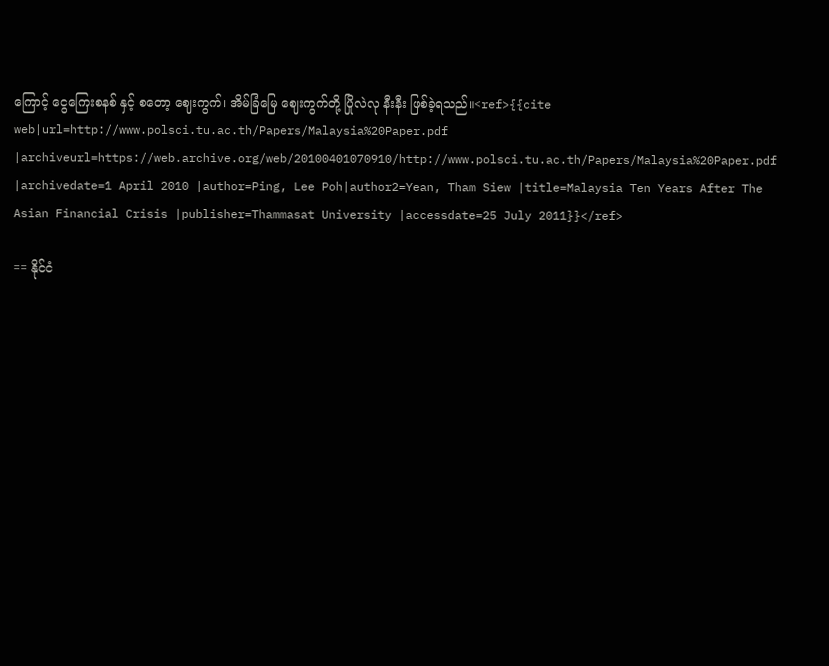ကြောင့် ငွေကြေးစနစ် နှင့် စတော့ ဈေးကွက်၊ အိမ်ခြံမြေ ဈေးကွက်တို့ ပြိုလဲလု နီးနီး ဖြစ်ခဲ့ရသည်။<ref>{{cite web|url=http://www.polsci.tu.ac.th/Papers/Malaysia%20Paper.pdf |archiveurl=https://web.archive.org/web/20100401070910/http://www.polsci.tu.ac.th/Papers/Malaysia%20Paper.pdf |archivedate=1 April 2010 |author=Ping, Lee Poh|author2=Yean, Tham Siew |title=Malaysia Ten Years After The Asian Financial Crisis |publisher=Thammasat University |accessdate=25 July 2011}}</ref>

== နိုင်ငံ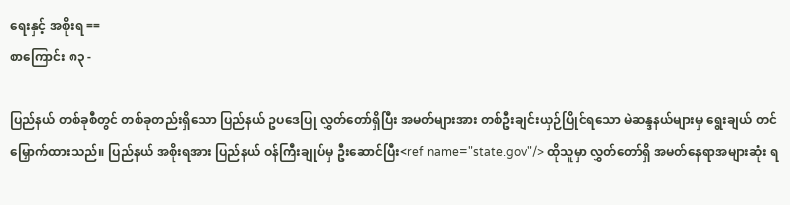ရေးနှင့် အစိုးရ ==
စာကြောင်း ၈၃ -

ပြည်နယ် တစ်ခုစီတွင် တစ်ခုတည်းရှိသော ပြည်နယ် ဥပဒေပြု လွှတ်တော်ရှိပြီး အမတ်များအား တစ်ဦးချင်းယှဉ်ပြိုင်ရသော မဲဆန္ဒနယ်များမှ ရွေးချယ် တင်မြှောက်ထားသည်။ ပြည်နယ် အစိုးရအား ပြည်နယ် ဝန်ကြီးချုပ်မှ ဦးဆောင်ပြီး<ref name="state.gov"/> ထိုသူမှာ လွှတ်တော်ရှိ အမတ်နေရာအများဆုံး ရ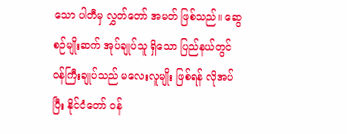သော ပါတီမှ လွှတ်တော် အမတ် ဖြစ်သည်။ ဆွေစဉ်မျိုးဆက် အုပ်ချုပ်သူ ရှိသော ပြည်နယ်တွင် ဝန်ကြီးချုပ်သည် မလေးလူမျိုး ဖြစ်ရန် လိုအပ်ပြီး နိုင်ငံတော် ဝန်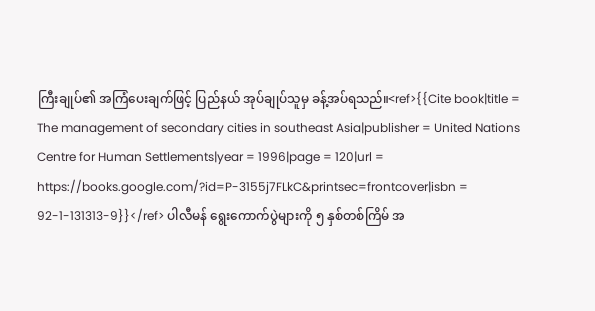ကြီးချုပ်၏ အကြံပေးချက်ဖြင့် ပြည်နယ် အုပ်ချုပ်သူမှ ခန့်အပ်ရသည်။<ref>{{Cite book|title = The management of secondary cities in southeast Asia|publisher = United Nations Centre for Human Settlements|year = 1996|page = 120|url = https://books.google.com/?id=P-3155j7FLkC&printsec=frontcover|isbn = 92-1-131313-9}}</ref> ပါလီမန် ရွေးကောက်ပွဲများကို ၅ နှစ်တစ်ကြိမ် အ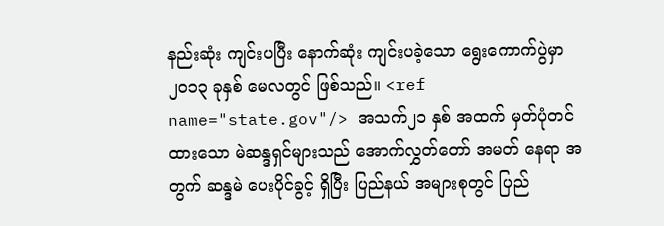နည်းဆုံး ကျင်းပပြီး နောက်ဆုံး ကျင်းပခဲ့သော ရွေးကောက်ပွဲမှာ ၂၀၁၃ ခုနှစ် မေလတွင် ဖြစ်သည်။ <ref name="state.gov"/> အသက်၂၁ နှစ် အထက် မှတ်ပုံတင်ထားသော မဲဆန္ဒရှင်များသည် အောက်လွှတ်တော် အမတ် နေရာ အတွက် ဆန္ဒမဲ ပေးပိုင်ခွင့် ရှိပြီး ပြည်နယ် အများစုတွင် ပြည်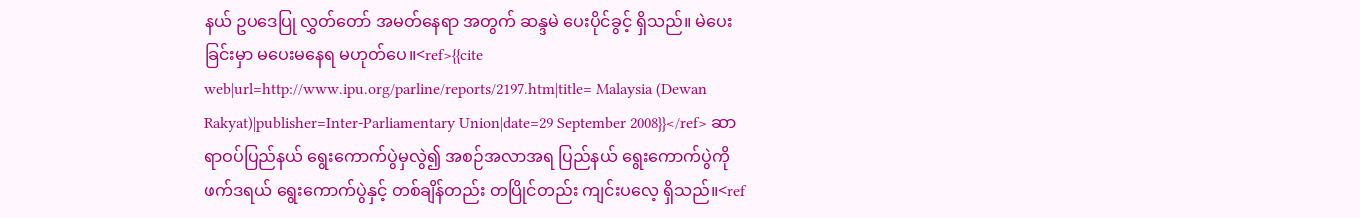နယ် ဥပဒေပြု လွှတ်တော် အမတ်နေရာ အတွက် ဆန္ဒမဲ ပေးပိုင်ခွင့် ရှိသည်။ မဲပေးခြင်းမှာ မပေးမနေရ မဟုတ်ပေ။<ref>{{cite web|url=http://www.ipu.org/parline/reports/2197.htm|title= Malaysia (Dewan Rakyat)|publisher=Inter-Parliamentary Union|date=29 September 2008}}</ref> ဆာရာဝပ်ပြည်နယ် ရွေးကောက်ပွဲမှလွဲ၍ အစဉ်အလာအရ ပြည်နယ် ရွေးကောက်ပွဲကို ဖက်ဒရယ် ရွေးကောက်ပွဲနှင့် တစ်ချိန်တည်း တပြိုင်တည်း ကျင်းပလေ့ ရှိသည်။<ref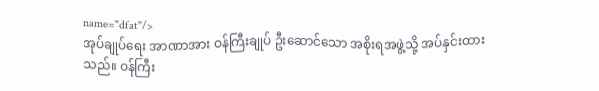name="dfat"/>
အုပ်ချုပ်ရေး အာဏာအား ဝန်ကြီးချုပ် ဦးဆောင်သော အစိုးရအဖွဲ့သို့ အပ်နှင်းထားသည်။ ဝန်ကြီး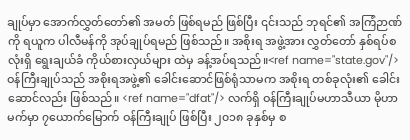ချုပ်မှာ အောက်လွှတ်တော်၏ အမတ် ဖြစ်ရမည် ဖြစ်ပြီး ၎င်းသည် ဘုရင်၏ အကြံဉာဏ်ကို ရယူက ပါလီမန်ကို အုပ်ချုပ်ရမည် ဖြစ်သည်။ အစိုးရ အဖွဲ့အား လွှတ်တော် နှစ်ရပ်စလုံးရှိ ရွေးချယ်ခံ ကိုယ်စားလှယ်များ ထဲမှ ခန့်အပ်ရသည်။<ref name="state.gov"/> ဝန်ကြီးချုပ်သည် အစိုးရအဖွဲ့၏ ခေါင်းဆောင်ဖြစ်ရုံသာမက အစိုးရ တစ်ခုလုံး၏ ခေါင်းဆောင်လည်း ဖြစ်သည်။ <ref name="dfat"/> လက်ရှိ ဝန်ကြီးချုပ်မဟာသီယာ မိုဟာမက်မှာ ၇ယောက်မြောက် ဝန်ကြီးချုပ် ဖြစ်ပြီး ၂၀၁၈ ခုနှစ်မှ စ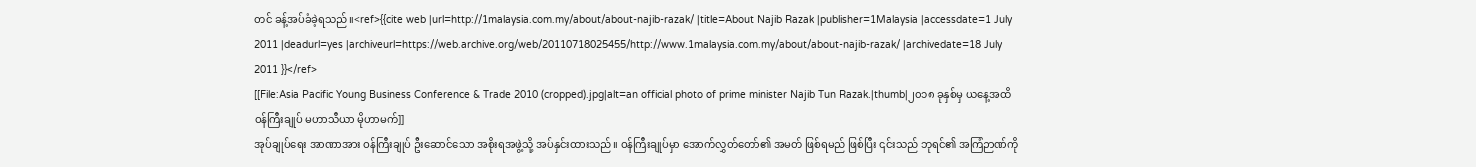တင် ခန့်အပ်ခံခဲ့ရသည်။<ref>{{cite web |url=http://1malaysia.com.my/about/about-najib-razak/ |title=About Najib Razak |publisher=1Malaysia |accessdate=1 July 2011 |deadurl=yes |archiveurl=https://web.archive.org/web/20110718025455/http://www.1malaysia.com.my/about/about-najib-razak/ |archivedate=18 July 2011 }}</ref>
[[File:Asia Pacific Young Business Conference & Trade 2010 (cropped).jpg|alt=an official photo of prime minister Najib Tun Razak.|thumb|၂၀၁၈ ခုနှစ်မှ ယနေ့အထိ ဝန်ကြီးချုပ် မဟာသီယာ မိုဟာမက်]]
အုပ်ချုပ်ရေး အာဏာအား ဝန်ကြီးချုပ် ဦးဆောင်သော အစိုးရအဖွဲ့သို့ အပ်နှင်းထားသည်။ ဝန်ကြီးချုပ်မှာ အောက်လွှတ်တော်၏ အမတ် ဖြစ်ရမည် ဖြစ်ပြီး ၎င်းသည် ဘုရင်၏ အကြံဉာဏ်ကို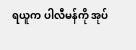ရယူက ပါလီမန်ကို အုပ်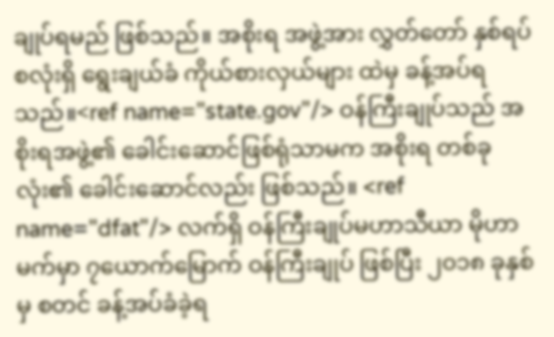ချုပ်ရမည် ဖြစ်သည်။ အစိုးရ အဖွဲ့အား လွှတ်တော် နှစ်ရပ်စလုံးရှိ ရွေးချယ်ခံ ကိုယ်စားလှယ်များ ထဲမှ ခန့်အပ်ရသည်။<ref name="state.gov"/> ဝန်ကြီးချုပ်သည် အစိုးရအဖွဲ့၏ ခေါင်းဆောင်ဖြစ်ရုံသာမက အစိုးရ တစ်ခုလုံး၏ ခေါင်းဆောင်လည်း ဖြစ်သည်။ <ref name="dfat"/> လက်ရှိ ဝန်ကြီးချုပ်မဟာသီယာ မိုဟာမက်မှာ ၇ယောက်မြောက် ဝန်ကြီးချုပ် ဖြစ်ပြီး ၂၀၁၈ ခုနှစ်မှ စတင် ခန့်အပ်ခံခဲ့ရ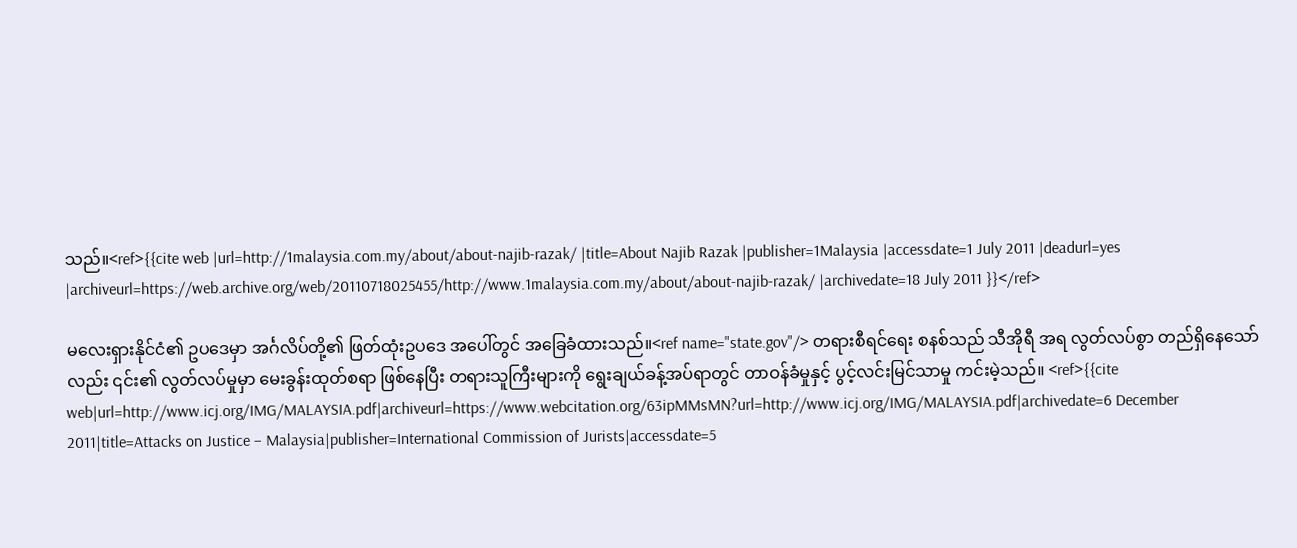သည်။<ref>{{cite web |url=http://1malaysia.com.my/about/about-najib-razak/ |title=About Najib Razak |publisher=1Malaysia |accessdate=1 July 2011 |deadurl=yes |archiveurl=https://web.archive.org/web/20110718025455/http://www.1malaysia.com.my/about/about-najib-razak/ |archivedate=18 July 2011 }}</ref>

မလေးရှားနိုင်ငံ၏ ဥပဒေမှာ အင်္ဂလိပ်တို့၏ ဖြတ်ထုံးဥပဒေ အပေါ်တွင် အခြေခံထားသည်။<ref name="state.gov"/> တရားစီရင်ရေး စနစ်သည် သီအိုရီ အရ လွတ်လပ်စွာ တည်ရှိနေသော်လည်း ၎င်း၏ လွတ်လပ်မှုမှာ မေးခွန်းထုတ်စရာ ဖြစ်နေပြီး တရားသူကြီးများကို ရွေးချယ်ခန့်အပ်ရာတွင် တာဝန်ခံမှုနှင့် ပွင့်လင်းမြင်သာမှု ကင်းမဲ့သည်။ <ref>{{cite web|url=http://www.icj.org/IMG/MALAYSIA.pdf|archiveurl=https://www.webcitation.org/63ipMMsMN?url=http://www.icj.org/IMG/MALAYSIA.pdf|archivedate=6 December 2011|title=Attacks on Justice – Malaysia|publisher=International Commission of Jurists|accessdate=5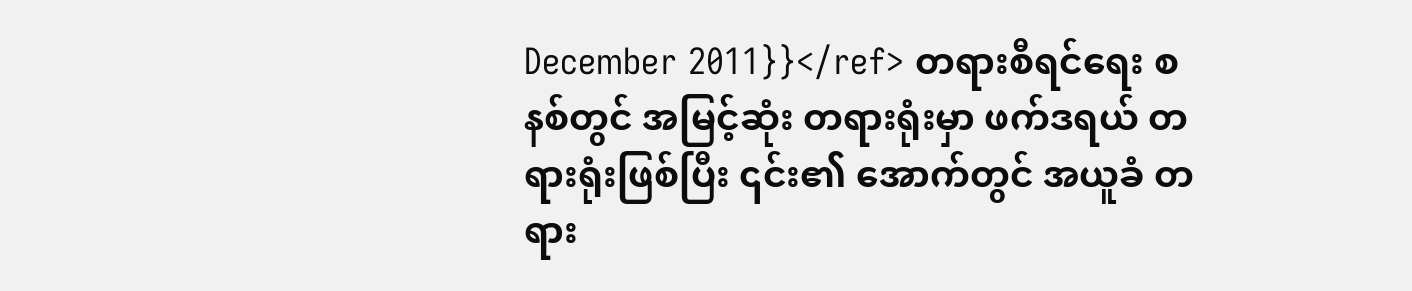December 2011}}</ref> တရားစီရင်ရေး စနစ်တွင် အမြင့်ဆုံး တရားရုံးမှာ ဖက်ဒရယ် တရားရုံးဖြစ်ပြီး ၎င်း၏ အောက်တွင် အယူခံ တရား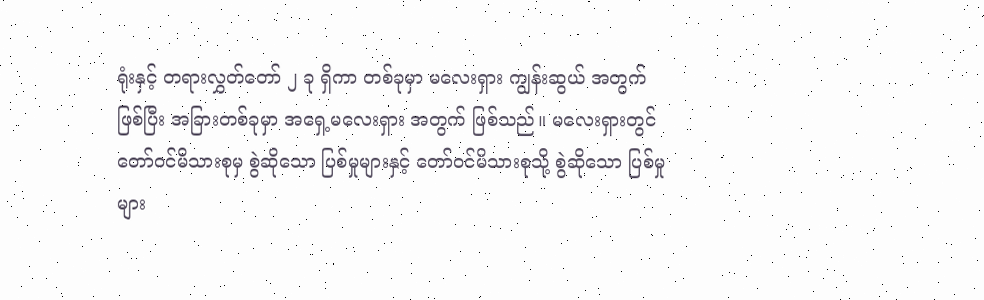ရုံးနှင့် တရားလွှတ်တော် ၂ ခု ရှိကာ တစ်ခုမှာ မလေးရှား ကျွန်းဆွယ် အတွက် ဖြစ်ပြီး အခြားတစ်ခုမှာ အရှေ့မလေးရှား အတွက် ဖြစ်သည်။ မလေးရှားတွင် တော်ဝင်မိသားစုမှ စွဲဆိုသော ပြစ်မှုများနှင့် တော်ဝင်မိသားစုသို့ စွဲဆိုသော ပြစ်မှုများ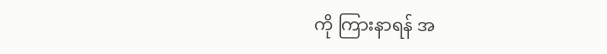ကို ကြားနာရန် အ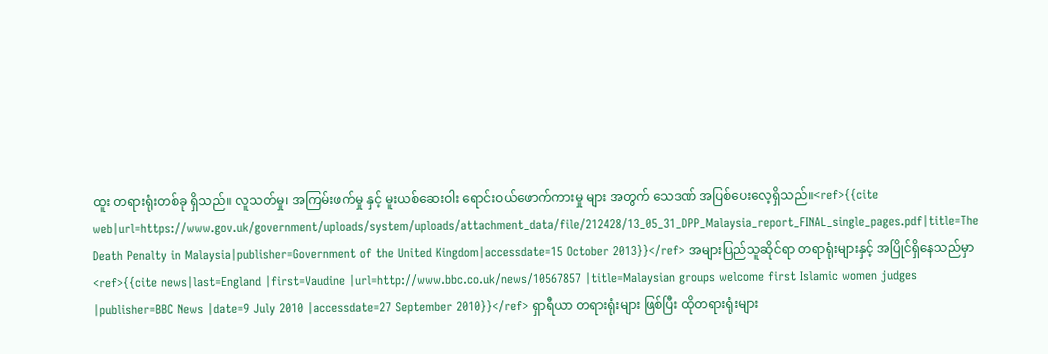ထူး တရားရုံးတစ်ခု ရှိသည်။ လူသတ်မှု၊ အကြမ်းဖက်မှု နှင့် မူးယစ်ဆေးဝါး ရောင်းဝယ်ဖောက်ကားမှု များ အတွက် သေဒဏ် အပြစ်ပေးလေ့ရှိသည်။<ref>{{cite web|url=https://www.gov.uk/government/uploads/system/uploads/attachment_data/file/212428/13_05_31_DPP_Malaysia_report_FINAL_single_pages.pdf|title=The Death Penalty in Malaysia|publisher=Government of the United Kingdom|accessdate=15 October 2013}}</ref> အများပြည်သူဆိုင်ရာ တရာရုံးများနှင့် အပြိုင်ရှိနေသည်မှာ<ref>{{cite news|last=England |first=Vaudine |url=http://www.bbc.co.uk/news/10567857 |title=Malaysian groups welcome first Islamic women judges |publisher=BBC News |date=9 July 2010 |accessdate=27 September 2010}}</ref> ရှာရီယာ တရားရုံးများ ဖြစ်ပြီး ထိုတရားရုံးများ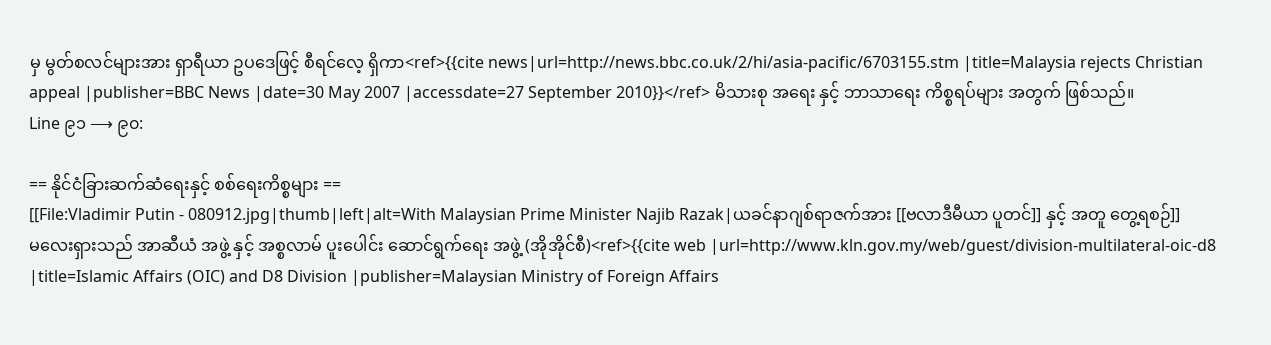မှ မွတ်စလင်များအား ရှာရီယာ ဥပဒေဖြင့် စီရင်လေ့ ရှိကာ<ref>{{cite news|url=http://news.bbc.co.uk/2/hi/asia-pacific/6703155.stm |title=Malaysia rejects Christian appeal |publisher=BBC News |date=30 May 2007 |accessdate=27 September 2010}}</ref> မိသားစု အရေး နှင့် ဘာသာရေး ကိစ္စရပ်များ အတွက် ဖြစ်သည်။
Line ၉၁ ⟶ ၉၀:

== နိုင်ငံခြားဆက်ဆံရေးနှင့် စစ်ရေးကိစ္စများ ==
[[File:Vladimir Putin - 080912.jpg|thumb|left|alt=With Malaysian Prime Minister Najib Razak|ယခင်နာဂျစ်ရာဇက်အား [[ဗလာဒီမီယာ ပူတင်]] နှင့် အတူ တွေ့ရစဉ်]]
မလေးရှားသည် အာဆီယံ အဖွဲ့ နှင့် အစ္စလာမ် ပူးပေါင်း ဆောင်ရွက်ရေး အဖွဲ့ (အိုအိုင်စီ)<ref>{{cite web |url=http://www.kln.gov.my/web/guest/division-multilateral-oic-d8 |title=Islamic Affairs (OIC) and D8 Division |publisher=Malaysian Ministry of Foreign Affairs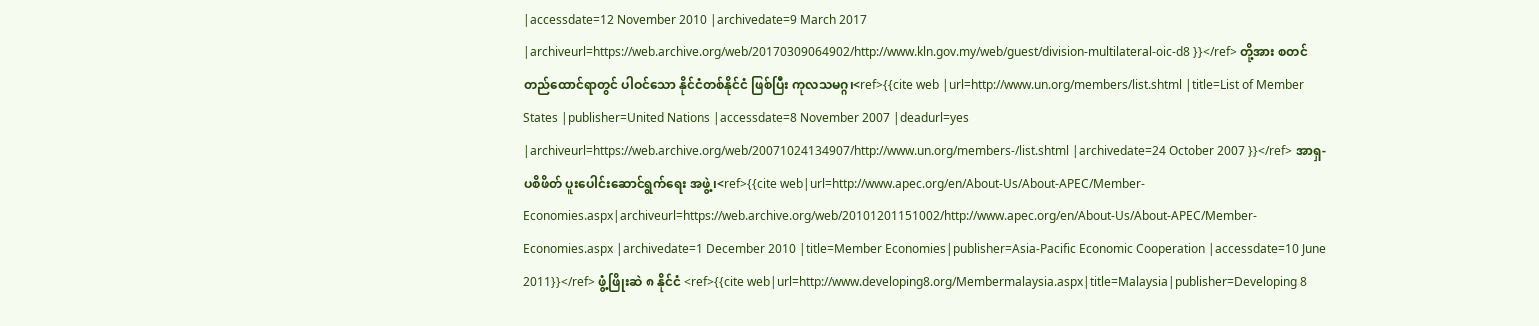|accessdate=12 November 2010 |archivedate=9 March 2017 |archiveurl=https://web.archive.org/web/20170309064902/http://www.kln.gov.my/web/guest/division-multilateral-oic-d8 }}</ref> တို့အား စတင်တည်ထောင်ရာတွင် ပါဝင်သော နိုင်ငံတစ်နိုင်ငံ ဖြစ်ပြီး ကုလသမဂ္ဂ၊<ref>{{cite web |url=http://www.un.org/members/list.shtml |title=List of Member States |publisher=United Nations |accessdate=8 November 2007 |deadurl=yes |archiveurl=https://web.archive.org/web/20071024134907/http://www.un.org/members-/list.shtml |archivedate=24 October 2007 }}</ref> အာရှ-ပစိဖိတ် ပူးပေါင်းဆောင်ရွက်ရေး အဖွဲ့၊<ref>{{cite web|url=http://www.apec.org/en/About-Us/About-APEC/Member-Economies.aspx|archiveurl=https://web.archive.org/web/20101201151002/http://www.apec.org/en/About-Us/About-APEC/Member-Economies.aspx |archivedate=1 December 2010 |title=Member Economies|publisher=Asia-Pacific Economic Cooperation |accessdate=10 June 2011}}</ref> ဖွံ့ဖြိုးဆဲ ၈ နိုင်ငံ <ref>{{cite web|url=http://www.developing8.org/Membermalaysia.aspx|title=Malaysia|publisher=Developing 8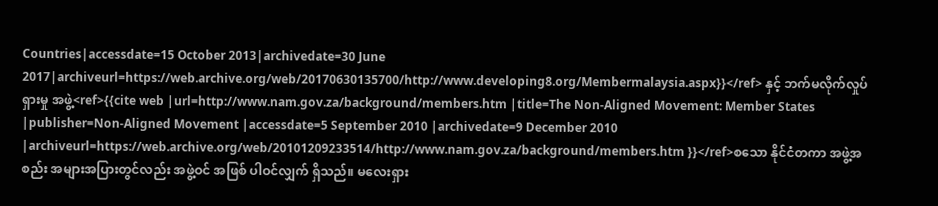Countries|accessdate=15 October 2013|archivedate=30 June 2017|archiveurl=https://web.archive.org/web/20170630135700/http://www.developing8.org/Membermalaysia.aspx}}</ref> နှင့် ဘက်မလိုက်လှုပ်ရှားမှု အဖွဲ့<ref>{{cite web |url=http://www.nam.gov.za/background/members.htm |title=The Non-Aligned Movement: Member States |publisher=Non-Aligned Movement |accessdate=5 September 2010 |archivedate=9 December 2010 |archiveurl=https://web.archive.org/web/20101209233514/http://www.nam.gov.za/background/members.htm }}</ref>စသော နိုင်ငံတကာ အဖွဲ့အစည်း အများအပြားတွင်လည်း အဖွဲ့ဝင် အဖြစ် ပါဝင်လျှက် ရှိသည်။ မလေးရှား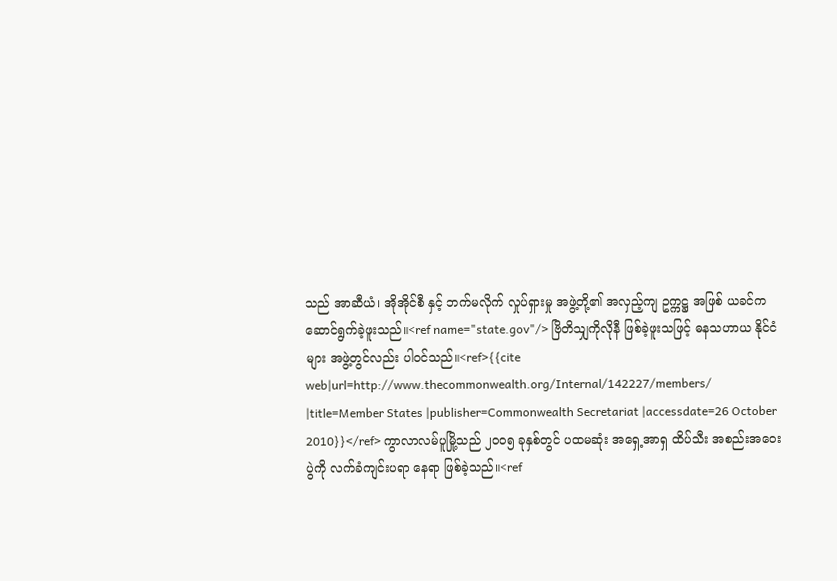သည် အာဆီယံ၊ အိုအိုင်စီ နှင့် ဘက်မလိုက် လှုပ်ရှားမှု အဖွဲ့တို့၏ အလှည့်ကျ ဥက္ကဋ္ဌ အဖြစ် ယခင်က ဆောင်ရွက်ခဲ့ဖူးသည်။<ref name="state.gov"/> ဗြိတိသျှကိုလိုနီ ဖြစ်ခဲ့ဖူးသဖြင့် ဓနသဟာယ နိုင်ငံများ အဖွဲ့တွင်လည်း ပါဝင်သည်။<ref>{{cite web|url=http://www.thecommonwealth.org/Internal/142227/members/ |title=Member States |publisher=Commonwealth Secretariat |accessdate=26 October 2010}}</ref> ကွာလာလမ်ပူမြို့သည် ၂၀၀၅ ခုနှစ်တွင် ပထမဆုံး အရှေ့အာရှ ထိပ်သီး အစည်းအဝေးပွဲကို လက်ခံကျင်းပရာ နေရာ ဖြစ်ခဲ့သည်။<ref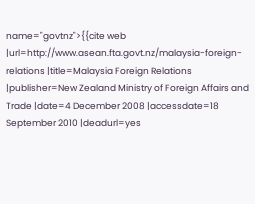name="govtnz">{{cite web |url=http://www.asean.fta.govt.nz/malaysia-foreign-relations |title=Malaysia Foreign Relations |publisher=New Zealand Ministry of Foreign Affairs and Trade |date=4 December 2008 |accessdate=18 September 2010 |deadurl=yes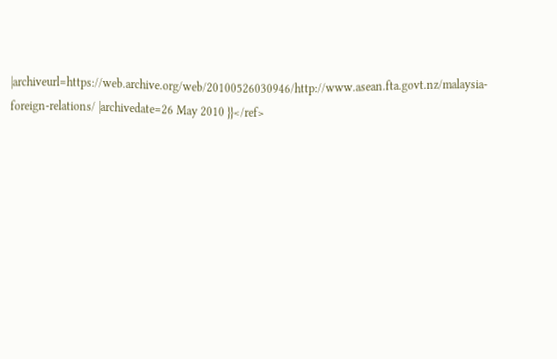|archiveurl=https://web.archive.org/web/20100526030946/http://www.asean.fta.govt.nz/malaysia-foreign-relations/ |archivedate=26 May 2010 }}</ref>